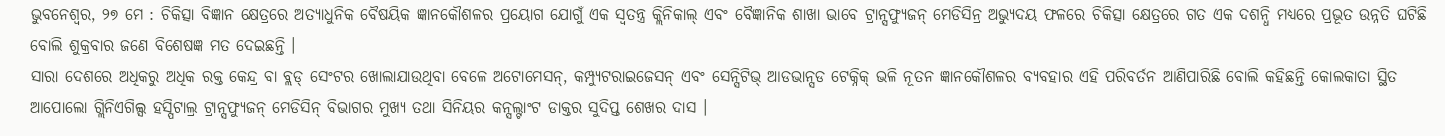ଭୁବନେଶ୍ୱର, ୨୭ ମେ : ଚିକିତ୍ସା ବିଜ୍ଞାନ କ୍ଷେତ୍ରରେ ଅତ୍ୟାଧୁନିକ ବୈଷୟିକ ଜ୍ଞାନକୌଶଳର ପ୍ରୟୋଗ ଯୋଗୁଁ ଏକ ସ୍ୱତନ୍ତ୍ର କ୍ଲିନିକାଲ୍ ଏବଂ ବୈଜ୍ଞାନିକ ଶାଖା ଭାବେ ଟ୍ରାନ୍ସଫ୍ୟୁଜନ୍ ମେଡିସିନ୍ର ଅଭ୍ୟୁଦୟ ଫଳରେ ଚିକିତ୍ସା କ୍ଷେତ୍ରରେ ଗତ ଏକ ଦଶନ୍ଧି ମଧ୍ୟରେ ପ୍ରଭୂତ ଉନ୍ନତି ଘଟିଛି ବୋଲି ଶୁକ୍ରବାର ଜଣେ ବିଶେଷଜ୍ଞ ମତ ଦେଇଛନ୍ତି ।
ସାରା ଦେଶରେ ଅଧିକରୁ ଅଧିକ ରକ୍ତ କେନ୍ଦ୍ର ବା ବ୍ଲଡ୍ ସେଂଟର ଖୋଲାଯାଉଥିବା ବେଳେ ଅଟୋମେସନ୍, କମ୍ପ୍ୟୁଟରାଇଜେସନ୍ ଏବଂ ସେନ୍ସିଟିଭ୍ ଆଡଭାନ୍ସଡ ଟେକ୍ନିକ୍ ଭଳି ନୂତନ ଜ୍ଞାନକୌଶଳର ବ୍ୟବହାର ଏହି ପରିବର୍ତନ ଆଣିପାରିଛି ବୋଲି କହିଛନ୍ତି କୋଲକାତା ସ୍ଥିତ ଆପୋଲୋ ଗ୍ଲିନିଏଗିଲ୍ସ ହସ୍ପିଟାଲ୍ର ଟ୍ରାନ୍ସଫ୍ୟୁଜନ୍ ମେଡିସିନ୍ ବିଭାଗର ମୁଖ୍ୟ ତଥା ସିନିୟର କନ୍ସଲ୍ଟାଂଟ ଡାକ୍ତର ସୁଦିପ୍ତ ଶେଖର ଦାସ ।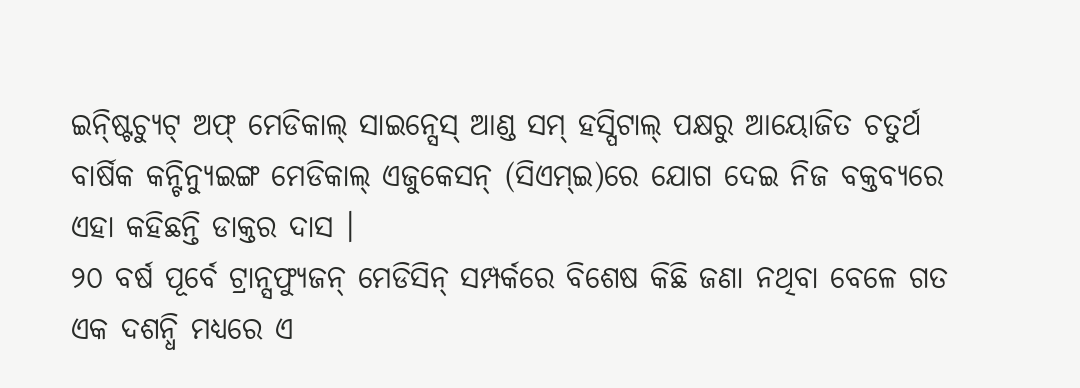ଇନ୍ଷ୍ଟିଚ୍ୟୁଟ୍ ଅଫ୍ ମେଡିକାଲ୍ ସାଇନ୍ସେସ୍ ଆଣ୍ଡ ସମ୍ ହସ୍ପିଟାଲ୍ ପକ୍ଷରୁ ଆୟୋଜିତ ଚତୁର୍ଥ ବାର୍ଷିକ କନ୍ଟିନ୍ୟୁଇଙ୍ଗ ମେଡିକାଲ୍ ଏଜୁକେସନ୍ (ସିଏମ୍ଇ)ରେ ଯୋଗ ଦେଇ ନିଜ ବକ୍ତବ୍ୟରେ ଏହା କହିଛନ୍ତି ଡାକ୍ତର ଦାସ ।
୨୦ ବର୍ଷ ପୂର୍ବେ ଟ୍ରାନ୍ସଫ୍ୟୁଜନ୍ ମେଡିସିନ୍ ସମ୍ପର୍କରେ ବିଶେଷ କିଛି ଜଣା ନଥିବା ବେଳେ ଗତ ଏକ ଦଶନ୍ଧି ମଧ୍ୟରେ ଏ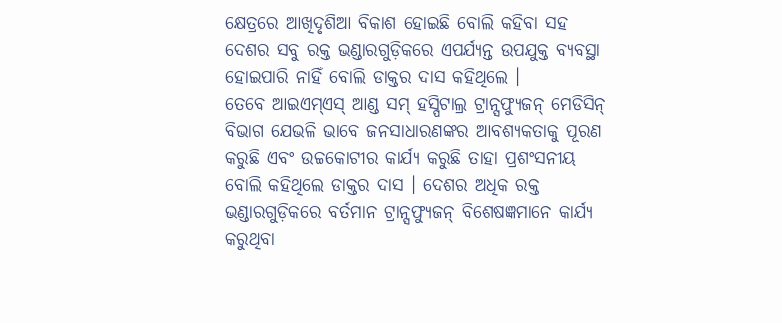କ୍ଷେତ୍ରରେ ଆଖିଦୃଶିଆ ବିକାଶ ହୋଇଛି ବୋଲି କହିବା ସହ ଦେଶର ସବୁ ରକ୍ତ ଭଣ୍ଡାରଗୁଡ଼ିକରେ ଏପର୍ଯ୍ୟନ୍ତ ଉପଯୁକ୍ତ ବ୍ୟବସ୍ଥା ହୋଇପାରି ନାହିଁ ବୋଲି ଡାକ୍ତର ଦାସ କହିଥିଲେ ।
ତେବେ ଆଇଏମ୍ଏସ୍ ଆଣ୍ଡ ସମ୍ ହସ୍ପିଟାଲ୍ର ଟ୍ରାନ୍ସଫ୍ୟୁଜନ୍ ମେଡିସିନ୍ ବିଭାଗ ଯେଭଳି ଭାବେ ଜନସାଧାରଣଙ୍କର ଆବଶ୍ୟକତାକୁ ପୂରଣ କରୁଛି ଏବଂ ଉଚ୍ଚକୋଟୀର କାର୍ଯ୍ୟ କରୁଛି ତାହା ପ୍ରଶଂସନୀୟ ବୋଲି କହିଥିଲେ ଡାକ୍ତର ଦାସ । ଦେଶର ଅଧିକ ରକ୍ତ ଭଣ୍ଡାରଗୁଡ଼ିକରେ ବର୍ତମାନ ଟ୍ରାନ୍ସଫ୍ୟୁଜନ୍ ବିଶେଷଜ୍ଞମାନେ କାର୍ଯ୍ୟ କରୁଥିବା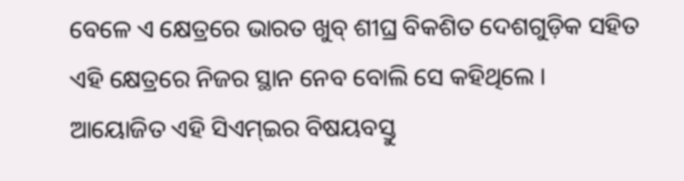ବେଳେ ଏ କ୍ଷେତ୍ରରେ ଭାରତ ଖୁବ୍ ଶୀଘ୍ର ବିକଶିତ ଦେଶଗୁଡ଼ିକ ସହିତ ଏହି କ୍ଷେତ୍ରରେ ନିଜର ସ୍ଥାନ ନେବ ବୋଲି ସେ କହିଥିଲେ ।
ଆୟୋଜିତ ଏହି ସିଏମ୍ଇର ବିଷୟବସ୍ତୁ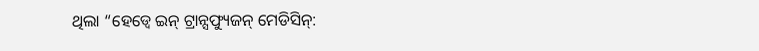ଥିଲା “ହେଡ୍ୱେ ଇନ୍ ଟ୍ରାନ୍ସଫ୍ୟୁଜନ୍ ମେଡିସିନ୍: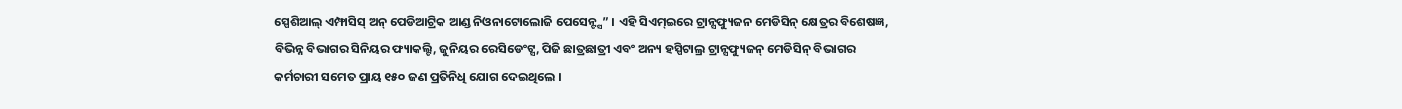ସ୍ପେଶିଆଲ୍ ଏମ୍ଫାସିସ୍ ଅନ୍ ପେଡିଆଟ୍ରିକ ଆଣ୍ଡ ନିଓନାଟୋଲୋଜି ପେସେନ୍ଟ୍ସ” । ଏହି ସିଏମ୍ଇରେ ଟ୍ରାନ୍ସଫ୍ୟୁଜନ ମେଡିସିନ୍ କ୍ଷେତ୍ରର ବିଶେଷଜ୍ଞ, ବିଭିନ୍ନ ବିଭାଗର ସିନିୟର ଫ୍ୟାକଲ୍ଟି, ଜୁନିୟର ରେସିଡେଂଟ୍ସ, ପିଜି ଛାତ୍ରଛାତ୍ରୀ ଏବଂ ଅନ୍ୟ ହସ୍ପିଟାଲ୍ର ଟ୍ରାନ୍ସଫ୍ୟୁଜନ୍ ମେଡିସିନ୍ ବିଭାଗର କର୍ମଚାରୀ ସମେତ ପ୍ରାୟ ୧୫୦ ଜଣ ପ୍ରତିନିଧି ଯୋଗ ଦେଇଥିଲେ ।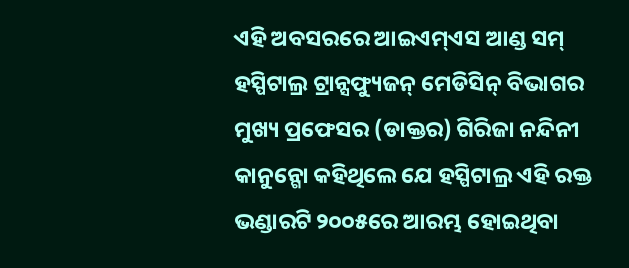ଏହି ଅବସରରେ ଆଇଏମ୍ଏସ ଆଣ୍ଡ ସମ୍ ହସ୍ପିଟାଲ୍ର ଟ୍ରାନ୍ସଫ୍ୟୁଜନ୍ ମେଡିସିନ୍ ବିଭାଗର ମୁଖ୍ୟ ପ୍ରଫେସର (ଡାକ୍ତର) ଗିରିଜା ନନ୍ଦିନୀ କାନୁନ୍ଗୋ କହିଥିଲେ ଯେ ହସ୍ପିଟାଲ୍ର ଏହି ରକ୍ତ ଭଣ୍ଡାରଟି ୨୦୦୫ରେ ଆରମ୍ଭ ହୋଇଥିବା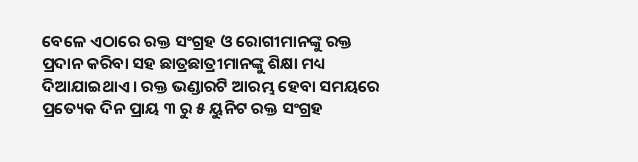ବେଳେ ଏଠାରେ ରକ୍ତ ସଂଗ୍ରହ ଓ ରୋଗୀମାନଙ୍କୁ ରକ୍ତ ପ୍ରଦାନ କରିବା ସହ ଛାତ୍ରଛାତ୍ରୀମାନଙ୍କୁ ଶିକ୍ଷା ମଧ୍ୟ ଦିଆଯାଇଥାଏ । ରକ୍ତ ଭଣ୍ଡାରଟି ଆରମ୍ଭ ହେବା ସମୟରେ ପ୍ରତ୍ୟେକ ଦିନ ପ୍ରାୟ ୩ ରୁ ୫ ୟୁନିଟ ରକ୍ତ ସଂଗ୍ରହ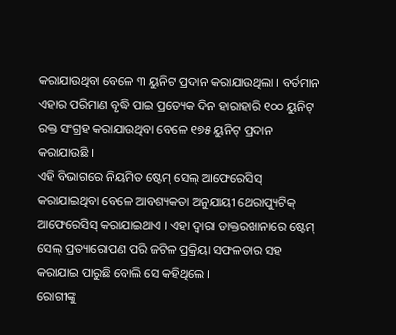କରାଯାଉଥିବା ବେଳେ ୩ ୟୁନିଟ ପ୍ରଦାନ କରାଯାଉଥିଲା । ବର୍ତମାନ ଏହାର ପରିମାଣ ବୃଦ୍ଧି ପାଇ ପ୍ରତ୍ୟେକ ଦିନ ହାରାହାରି ୧୦୦ ୟୁନିଟ୍ ରକ୍ତ ସଂଗ୍ରହ କରାଯାଉଥିବା ବେଳେ ୧୭୫ ୟୁନିଟ୍ ପ୍ରଦାନ କରାଯାଉଛି ।
ଏହି ବିଭାଗରେ ନିୟମିତ ଷ୍ଟେମ୍ ସେଲ୍ ଆଫେରେସିସ୍ କରାଯାଇଥିବା ବେଳେ ଆବଶ୍ୟକତା ଅନୁଯାୟୀ ଥେରାପ୍ୟୁଟିକ୍ ଆଫେରେସିସ୍ କରାଯାଇଥାଏ । ଏହା ଦ୍ୱାରା ଡାକ୍ତରଖାନାରେ ଷ୍ଟେମ୍ ସେଲ୍ ପ୍ରତ୍ୟାରୋପଣ ପରି ଜଟିଳ ପ୍ରକ୍ରିୟା ସଫଳତାର ସହ କରାଯାଇ ପାରୁଛି ବୋଲି ସେ କହିଥିଲେ ।
ରୋଗୀଙ୍କୁ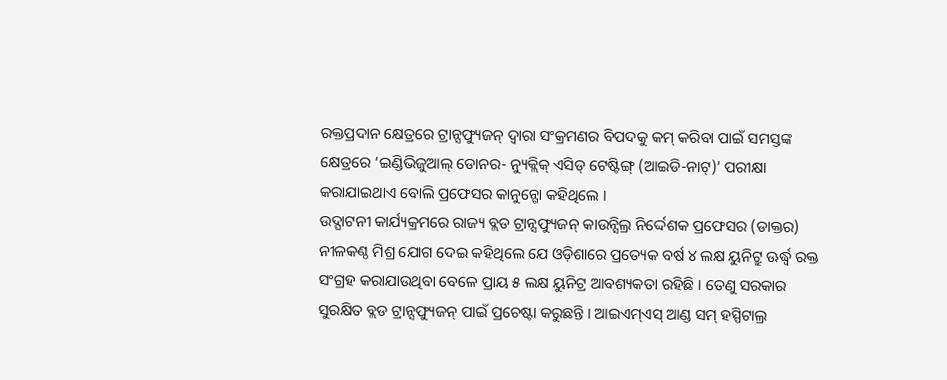ରକ୍ତପ୍ରଦାନ କ୍ଷେତ୍ରରେ ଟ୍ରାନ୍ସଫ୍ୟୁଜନ୍ ଦ୍ୱାରା ସଂକ୍ରମଣର ବିପଦକୁ କମ୍ କରିବା ପାଇଁ ସମସ୍ତଙ୍କ କ୍ଷେତ୍ରରେ ‘ଇଣ୍ଡିଭିଜୁଆଲ୍ ଡୋନର- ନ୍ୟୁକ୍ଲିକ୍ ଏସିଡ୍ ଟେଷ୍ଟିଙ୍ଗ୍ (ଆଇଡି-ନାଟ୍)’ ପରୀକ୍ଷା କରାଯାଇଥାଏ ବୋଲି ପ୍ରଫେସର କାନୁନ୍ଗୋ କହିଥିଲେ ।
ଉଦ୍ଘାଟନୀ କାର୍ଯ୍ୟକ୍ରମରେ ରାଜ୍ୟ ବ୍ଲଡ ଟ୍ରାନ୍ସଫ୍ୟୁଜନ୍ କାଉନ୍ସିଲ୍ର ନିର୍ଦ୍ଦେଶକ ପ୍ରଫେସର (ଡାକ୍ତର) ନୀଳକଣ୍ଠ ମିଶ୍ର ଯୋଗ ଦେଇ କହିଥିଲେ ଯେ ଓଡ଼ିଶାରେ ପ୍ରତ୍ୟେକ ବର୍ଷ ୪ ଲକ୍ଷ ୟୁନିଟ୍ରୁ ଊର୍ଦ୍ଧ୍ୱ ରକ୍ତ ସଂଗ୍ରହ କରାଯାଉଥିବା ବେଳେ ପ୍ରାୟ ୫ ଲକ୍ଷ ୟୁନିଟ୍ର ଆବଶ୍ୟକତା ରହିଛି । ତେଣୁ ସରକାର ସୁରକ୍ଷିତ ବ୍ଲଡ ଟ୍ରାନ୍ସଫ୍ୟୁଜନ୍ ପାଇଁ ପ୍ରଚେଷ୍ଟା କରୁଛନ୍ତି । ଆଇଏମ୍ଏସ୍ ଆଣ୍ଡ ସମ୍ ହସ୍ପିଟାଲ୍ର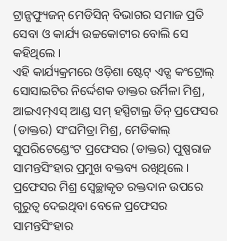ଟ୍ରାନ୍ସଫ୍ୟୁଜନ୍ ମେଡିସିନ୍ ବିଭାଗର ସମାଜ ପ୍ରତି ସେବା ଓ କାର୍ଯ୍ୟ ଉଚ୍ଚକୋଟୀର ବୋଲି ସେ କହିଥିଲେ ।
ଏହି କାର୍ଯ୍ୟକ୍ରମରେ ଓଡ଼ିଶା ଷ୍ଟେଟ୍ ଏଡ୍ସ କଂଟ୍ରୋଲ୍ ସୋସାଇଟିର ନିର୍ଦ୍ଦେଶକ ଡାକ୍ତର ଉର୍ମିଳା ମିଶ୍ର, ଆଇଏମ୍ଏସ୍ ଆଣ୍ଡ ସମ୍ ହସ୍ପିଟାଲ୍ର ଡିନ୍ ପ୍ରଫେସର (ଡାକ୍ତର) ସଂଘମିତ୍ରା ମିଶ୍ର, ମେଡିକାଲ୍ ସୁପରିଟେଣ୍ଡେଂଟ ପ୍ରଫେସର (ଡାକ୍ତର) ପୁଷ୍ପରାଜ ସାମନ୍ତସିଂହାର ପ୍ରମୁଖ ବକ୍ତବ୍ୟ ରଖିଥିଲେ ।
ପ୍ରଫେସର ମିଶ୍ର ସ୍ୱେଚ୍ଛାକୃତ ରକ୍ତଦାନ ଉପରେ ଗୁରୁତ୍ୱ ଦେଇଥିବା ବେଳେ ପ୍ରଫେସର ସାମନ୍ତସିଂହାର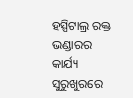ହସ୍ପିଟାଲ୍ର ରକ୍ତ ଭଣ୍ଡାରର କାର୍ଯ୍ୟ ସୁରୁଖୁରରେ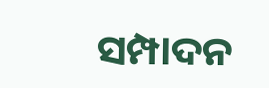ସମ୍ପାଦନ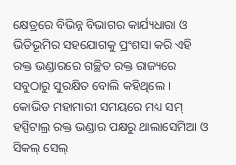କ୍ଷେତ୍ରରେ ବିଭିନ୍ନ ବିଭାଗର କାର୍ଯ୍ୟଧାରା ଓ ଭିତିଭୂମିର ସହଯୋଗକୁ ପ୍ରଂଶସା କରି ଏହି ରକ୍ତ ଭଣ୍ଡାରରେ ଗଚ୍ଛିତ ରକ୍ତ ରାଜ୍ୟରେ ସବୁଠାରୁ ସୁରକ୍ଷିତ ବୋଲି କହିଥିଲେ ।
କୋଭିଡ ମହାମାରୀ ସମୟରେ ମଧ୍ୟ ସମ୍ ହସ୍ପିଟାଲ୍ର ରକ୍ତ ଭଣ୍ଡାର ପକ୍ଷରୁ ଥାଲାସେମିଆ ଓ ସିକଲ୍ ସେଲ୍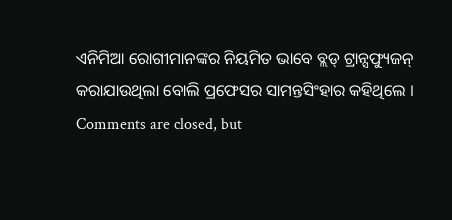ଏନିମିଆ ରୋଗୀମାନଙ୍କର ନିୟମିତ ଭାବେ ବ୍ଲଡ୍ ଟ୍ରାନ୍ସଫ୍ୟୁଜନ୍ କରାଯାଉଥିଲା ବୋଲି ପ୍ରଫେସର ସାମନ୍ତସିଂହାର କହିଥିଲେ ।
Comments are closed, but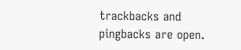trackbacks and pingbacks are open.